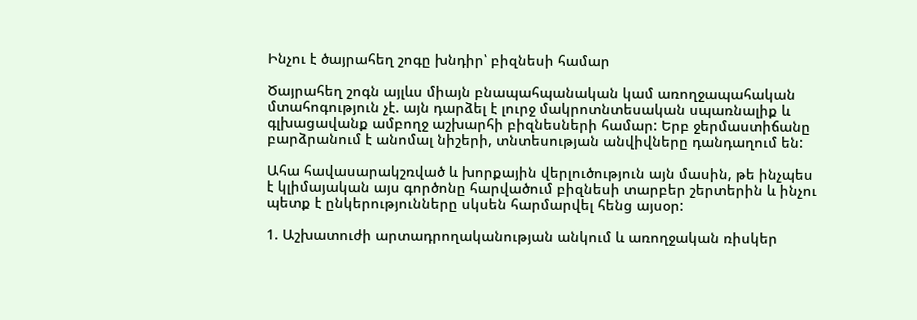Ինչու է ծայրահեղ շոգը խնդիր՝ բիզնեսի համար

Ծայրահեղ շոգն այլևս միայն բնապահպանական կամ առողջապահական մտահոգություն չէ. այն դարձել է լուրջ մակրոտնտեսական սպառնալիք և գլխացավանք ամբողջ աշխարհի բիզնեսների համար: Երբ ջերմաստիճանը բարձրանում է անոմալ նիշերի, տնտեսության անվիվները դանդաղում են:

Ահա հավասարակշռված և խորքային վերլուծություն այն մասին, թե ինչպես է կլիմայական այս գործոնը հարվածում բիզնեսի տարբեր շերտերին և ինչու պետք է ընկերությունները սկսեն հարմարվել հենց այսօր:

1. Աշխատուժի արտադրողականության անկում և առողջական ռիսկեր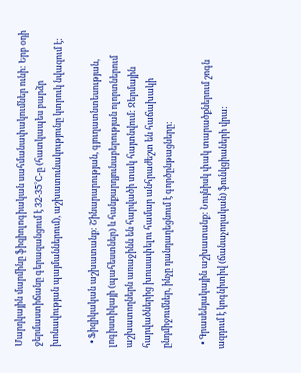Մարդկային մարմինը ֆիզիոլոգիական սահմանափակումներ ունի: Երբ օդի ջերմաստիճանը գերազանցում է 32-35°C-ը (հատկապես բարձր խոնավության պայմաններում), աշխատունակությունը կտրուկ նվազում է:

  • Ֆիզիկական աշխատանք: Շինարարության, գյուղատնտեսության, լոգիստիկայի (պահեստներ) և հանքարդյունաբերության ոլորտներում աշխատողներն առաջինն են հարվածի տակ հայտնվում: Ջերմային հարվածներից խուսափելու համար անհրաժեշտ են հաճախակի ընդմիջումներ, ինչը դանդաղեցնում է գործընթացները:

  • Գրասենյակային աշխատանք: Նույնիսկ փակ տարածքներում շոգն ազդում է կոգնիտիվ (ճանաչողական) ֆունկցիաների վրա: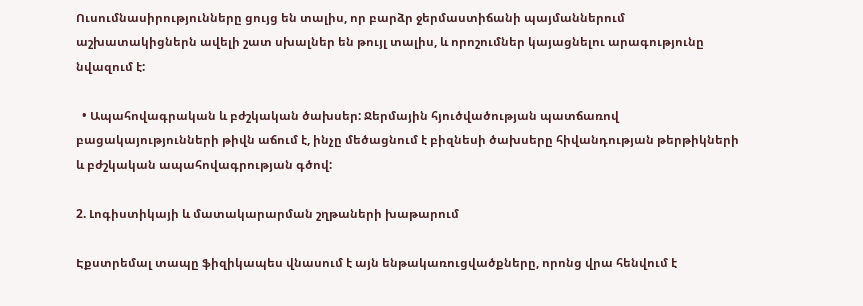Ուսումնասիրությունները ցույց են տալիս, որ բարձր ջերմաստիճանի պայմաններում աշխատակիցներն ավելի շատ սխալներ են թույլ տալիս, և որոշումներ կայացնելու արագությունը նվազում է:

  • Ապահովագրական և բժշկական ծախսեր: Ջերմային հյուծվածության պատճառով բացակայությունների թիվն աճում է, ինչը մեծացնում է բիզնեսի ծախսերը հիվանդության թերթիկների և բժշկական ապահովագրության գծով:

2. Լոգիստիկայի և մատակարարման շղթաների խաթարում

Էքստրեմալ տապը ֆիզիկապես վնասում է այն ենթակառուցվածքները, որոնց վրա հենվում է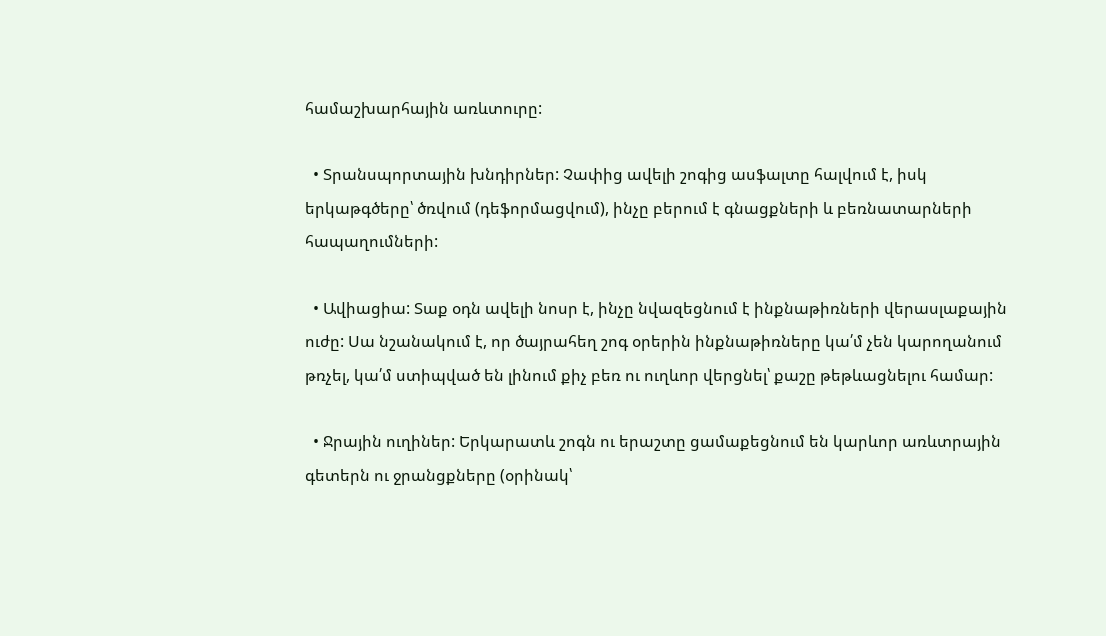համաշխարհային առևտուրը:

  • Տրանսպորտային խնդիրներ: Չափից ավելի շոգից ասֆալտը հալվում է, իսկ երկաթգծերը՝ ծռվում (դեֆորմացվում), ինչը բերում է գնացքների և բեռնատարների հապաղումների:

  • Ավիացիա: Տաք օդն ավելի նոսր է, ինչը նվազեցնում է ինքնաթիռների վերասլաքային ուժը: Սա նշանակում է, որ ծայրահեղ շոգ օրերին ինքնաթիռները կա՛մ չեն կարողանում թռչել, կա՛մ ստիպված են լինում քիչ բեռ ու ուղևոր վերցնել՝ քաշը թեթևացնելու համար:

  • Ջրային ուղիներ: Երկարատև շոգն ու երաշտը ցամաքեցնում են կարևոր առևտրային գետերն ու ջրանցքները (օրինակ՝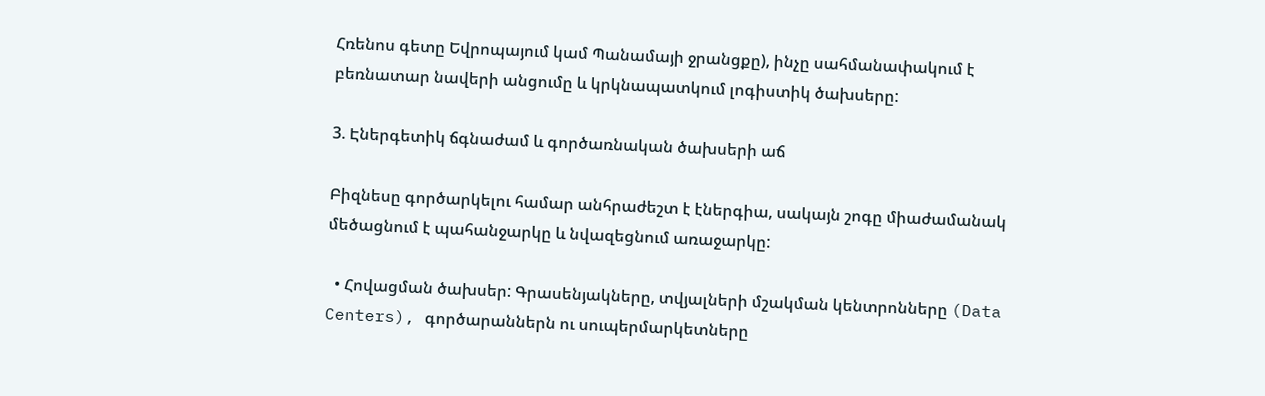Հռենոս գետը Եվրոպայում կամ Պանամայի ջրանցքը), ինչը սահմանափակում է բեռնատար նավերի անցումը և կրկնապատկում լոգիստիկ ծախսերը:

3. Էներգետիկ ճգնաժամ և գործառնական ծախսերի աճ

Բիզնեսը գործարկելու համար անհրաժեշտ է էներգիա, սակայն շոգը միաժամանակ մեծացնում է պահանջարկը և նվազեցնում առաջարկը:

  • Հովացման ծախսեր: Գրասենյակները, տվյալների մշակման կենտրոնները (Data Centers), գործարաններն ու սուպերմարկետները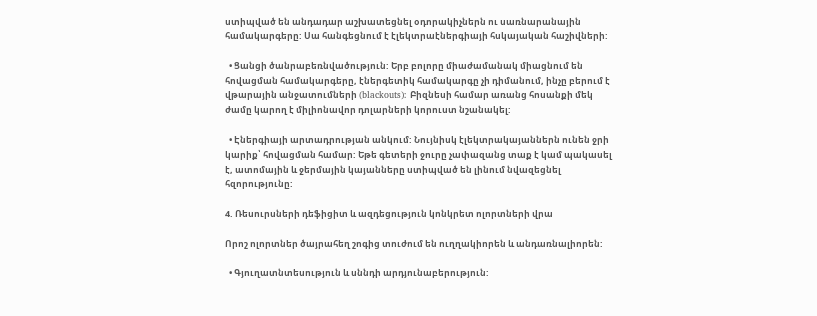ստիպված են անդադար աշխատեցնել օդորակիչներն ու սառնարանային համակարգերը: Սա հանգեցնում է էլեկտրաէներգիայի հսկայական հաշիվների:

  • Ցանցի ծանրաբեռնվածություն: Երբ բոլորը միաժամանակ միացնում են հովացման համակարգերը, էներգետիկ համակարգը չի դիմանում, ինչը բերում է վթարային անջատումների (blackouts): Բիզնեսի համար առանց հոսանքի մեկ ժամը կարող է միլիոնավոր դոլարների կորուստ նշանակել:

  • Էներգիայի արտադրության անկում: Նույնիսկ էլեկտրակայաններն ունեն ջրի կարիք՝ հովացման համար: Եթե գետերի ջուրը չափազանց տաք է կամ պակասել է, ատոմային և ջերմային կայանները ստիպված են լինում նվազեցնել հզորությունը:

4. Ռեսուրսների դեֆիցիտ և ազդեցություն կոնկրետ ոլորտների վրա

Որոշ ոլորտներ ծայրահեղ շոգից տուժում են ուղղակիորեն և անդառնալիորեն:

  • Գյուղատնտեսություն և սննդի արդյունաբերություն: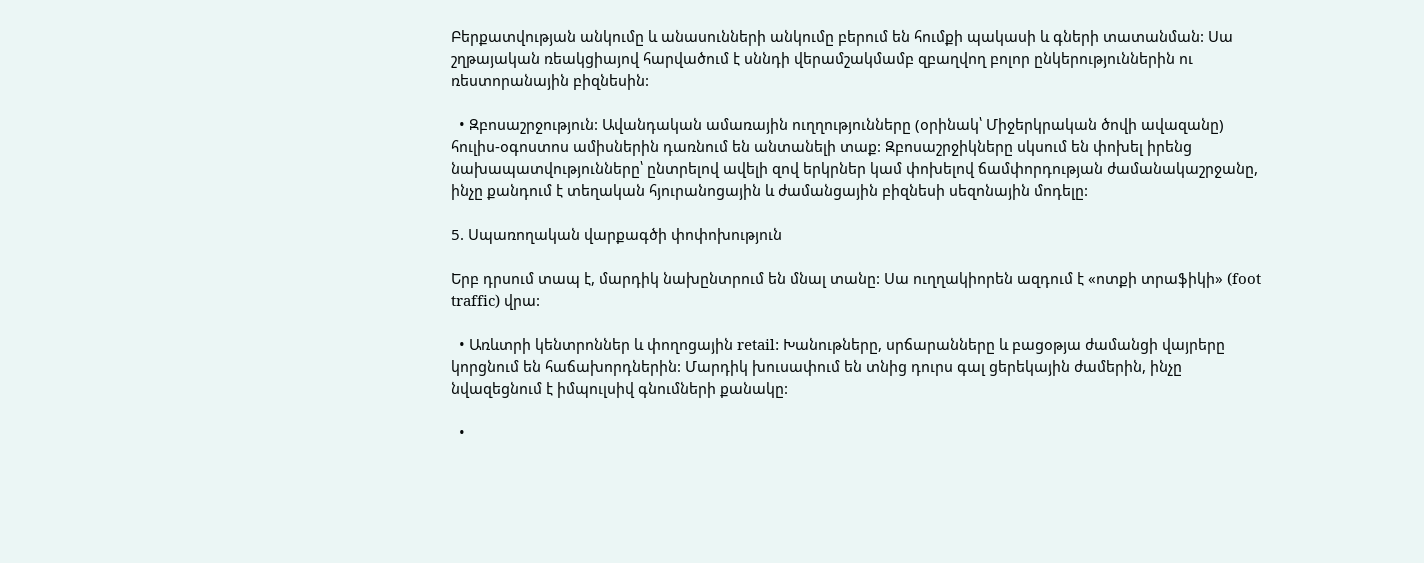Բերքատվության անկումը և անասունների անկումը բերում են հումքի պակասի և գների տատանման: Սա շղթայական ռեակցիայով հարվածում է սննդի վերամշակմամբ զբաղվող բոլոր ընկերություններին ու ռեստորանային բիզնեսին:

  • Զբոսաշրջություն: Ավանդական ամառային ուղղությունները (օրինակ՝ Միջերկրական ծովի ավազանը) հուլիս-օգոստոս ամիսներին դառնում են անտանելի տաք: Զբոսաշրջիկները սկսում են փոխել իրենց նախապատվությունները՝ ընտրելով ավելի զով երկրներ կամ փոխելով ճամփորդության ժամանակաշրջանը, ինչը քանդում է տեղական հյուրանոցային և ժամանցային բիզնեսի սեզոնային մոդելը:

5. Սպառողական վարքագծի փոփոխություն

Երբ դրսում տապ է, մարդիկ նախընտրում են մնալ տանը: Սա ուղղակիորեն ազդում է «ոտքի տրաֆիկի» (foot traffic) վրա:

  • Առևտրի կենտրոններ և փողոցային retail: Խանութները, սրճարանները և բացօթյա ժամանցի վայրերը կորցնում են հաճախորդներին: Մարդիկ խուսափում են տնից դուրս գալ ցերեկային ժամերին, ինչը նվազեցնում է իմպուլսիվ գնումների քանակը:

  •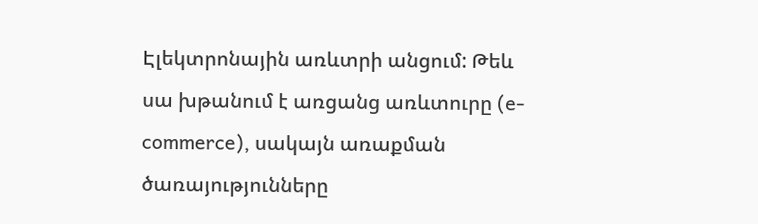Էլեկտրոնային առևտրի անցում: Թեև սա խթանում է առցանց առևտուրը (e-commerce), սակայն առաքման ծառայությունները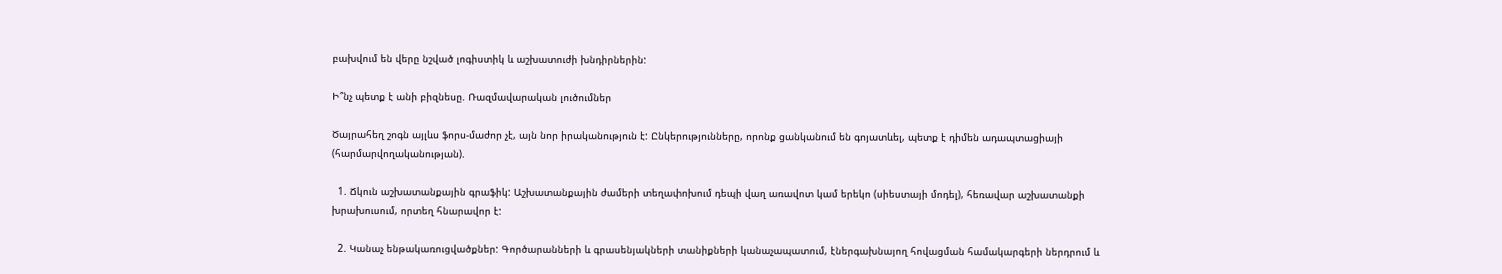բախվում են վերը նշված լոգիստիկ և աշխատուժի խնդիրներին:

Ի՞նչ պետք է անի բիզնեսը. Ռազմավարական լուծումներ

Ծայրահեղ շոգն այլևս ֆորս-մաժոր չէ, այն նոր իրականություն է: Ընկերությունները, որոնք ցանկանում են գոյատևել, պետք է դիմեն ադապտացիայի (հարմարվողականության).

  1. Ճկուն աշխատանքային գրաֆիկ: Աշխատանքային ժամերի տեղափոխում դեպի վաղ առավոտ կամ երեկո (սիեստայի մոդել), հեռավար աշխատանքի խրախուսում, որտեղ հնարավոր է:

  2. Կանաչ ենթակառուցվածքներ: Գործարանների և գրասենյակների տանիքների կանաչապատում, էներգախնայող հովացման համակարգերի ներդրում և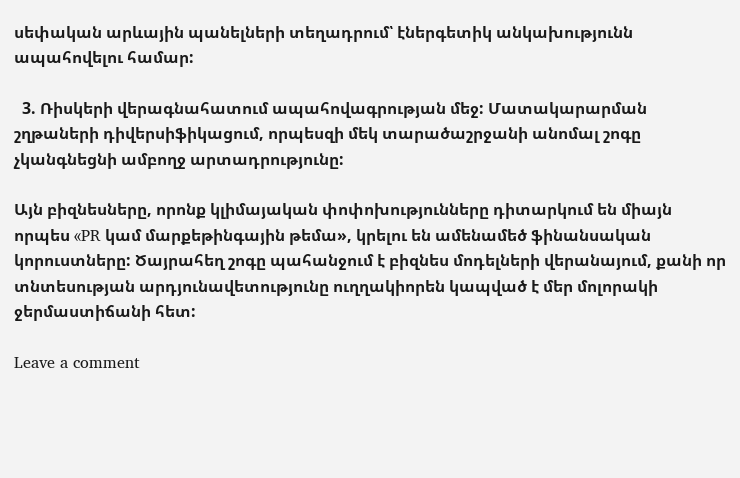սեփական արևային պանելների տեղադրում՝ էներգետիկ անկախությունն ապահովելու համար:

  3. Ռիսկերի վերագնահատում ապահովագրության մեջ: Մատակարարման շղթաների դիվերսիֆիկացում, որպեսզի մեկ տարածաշրջանի անոմալ շոգը չկանգնեցնի ամբողջ արտադրությունը:

Այն բիզնեսները, որոնք կլիմայական փոփոխությունները դիտարկում են միայն որպես «PR կամ մարքեթինգային թեմա», կրելու են ամենամեծ ֆինանսական կորուստները: Ծայրահեղ շոգը պահանջում է բիզնես մոդելների վերանայում, քանի որ տնտեսության արդյունավետությունը ուղղակիորեն կապված է մեր մոլորակի ջերմաստիճանի հետ:

Leave a comment